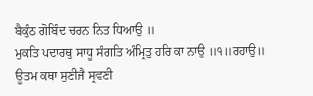ਬੈਕੁੰਠ ਗੋਬਿੰਦ ਚਰਨ ਨਿਤ ਧਿਆਉ ॥
ਮੁਕਤਿ ਪਦਾਰਥੁ ਸਾਧੂ ਸੰਗਤਿ ਅੰਮ੍ਰਿਤੁ ਹਰਿ ਕਾ ਨਾਉ ॥੧॥ਰਹਾਉ॥
ਊਤਮ ਕਥਾ ਸੁਣੀਜੈ ਸ੍ਰਵਣੀ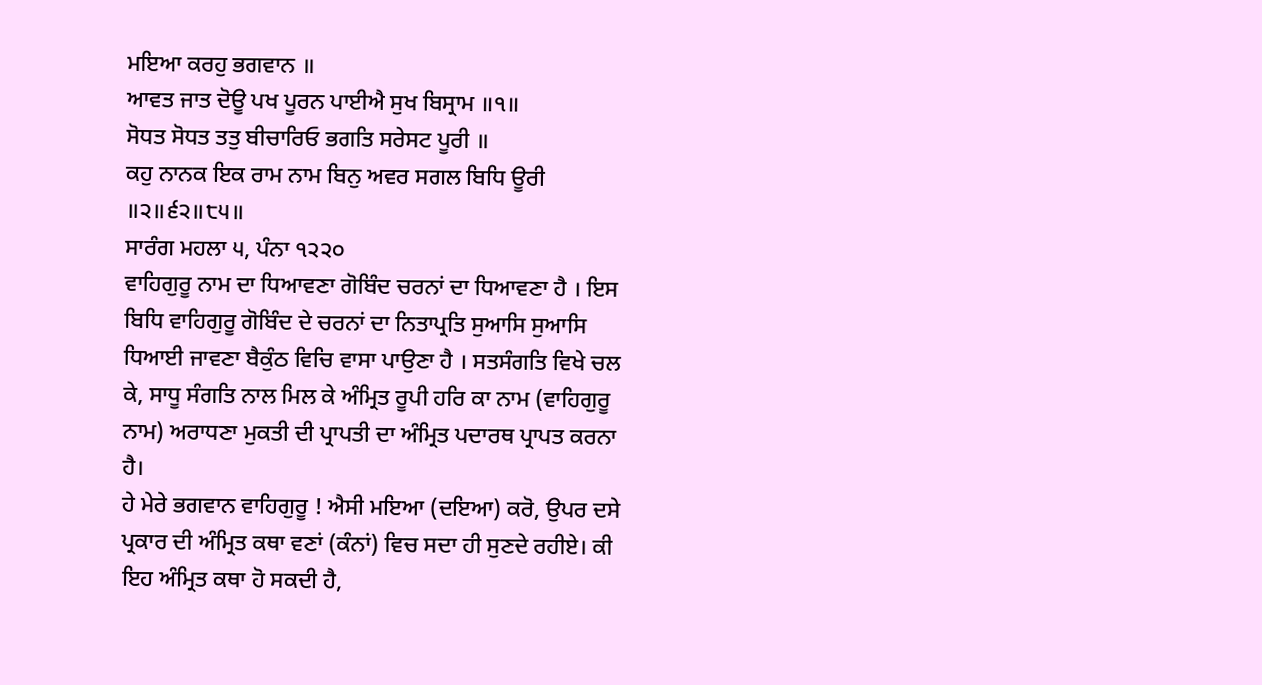ਮਇਆ ਕਰਹੁ ਭਗਵਾਨ ॥
ਆਵਤ ਜਾਤ ਦੋਊ ਪਖ ਪੂਰਨ ਪਾਈਐ ਸੁਖ ਬਿਸ੍ਰਾਮ ॥੧॥
ਸੋਧਤ ਸੋਧਤ ਤਤੁ ਬੀਚਾਰਿਓ ਭਗਤਿ ਸਰੇਸਟ ਪੂਰੀ ॥
ਕਹੁ ਨਾਨਕ ਇਕ ਰਾਮ ਨਾਮ ਬਿਨੁ ਅਵਰ ਸਗਲ ਬਿਧਿ ਊਰੀ ॥੨॥੬੨॥੮੫॥
ਸਾਰੰਗ ਮਹਲਾ ੫, ਪੰਨਾ ੧੨੨੦
ਵਾਹਿਗੁਰੂ ਨਾਮ ਦਾ ਧਿਆਵਣਾ ਗੋਬਿੰਦ ਚਰਨਾਂ ਦਾ ਧਿਆਵਣਾ ਹੈ । ਇਸ ਬਿਧਿ ਵਾਹਿਗੁਰੂ ਗੋਬਿੰਦ ਦੇ ਚਰਨਾਂ ਦਾ ਨਿਤਾਪ੍ਰਤਿ ਸੁਆਸਿ ਸੁਆਸਿ ਧਿਆਈ ਜਾਵਣਾ ਬੈਕੁੰਠ ਵਿਚਿ ਵਾਸਾ ਪਾਉਣਾ ਹੈ । ਸਤਸੰਗਤਿ ਵਿਖੇ ਚਲ ਕੇ, ਸਾਧੂ ਸੰਗਤਿ ਨਾਲ ਮਿਲ ਕੇ ਅੰਮ੍ਰਿਤ ਰੂਪੀ ਹਰਿ ਕਾ ਨਾਮ (ਵਾਹਿਗੁਰੂ ਨਾਮ) ਅਰਾਧਣਾ ਮੁਕਤੀ ਦੀ ਪ੍ਰਾਪਤੀ ਦਾ ਅੰਮ੍ਰਿਤ ਪਦਾਰਥ ਪ੍ਰਾਪਤ ਕਰਨਾ ਹੈ।
ਹੇ ਮੇਰੇ ਭਗਵਾਨ ਵਾਹਿਗੁਰੂ ! ਐਸੀ ਮਇਆ (ਦਇਆ) ਕਰੋ, ਉਪਰ ਦਸੇ ਪ੍ਰਕਾਰ ਦੀ ਅੰਮ੍ਰਿਤ ਕਥਾ ਵਣਾਂ (ਕੰਨਾਂ) ਵਿਚ ਸਦਾ ਹੀ ਸੁਣਦੇ ਰਹੀਏ। ਕੀ ਇਹ ਅੰਮ੍ਰਿਤ ਕਥਾ ਹੋ ਸਕਦੀ ਹੈ,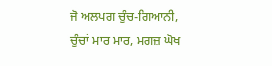ਜੋ ਅਲਪਗ ਚੁੰਚ-ਗਿਆਨੀ, ਚੁੰਚਾਂ ਮਾਰ ਮਾਰ, ਮਗਜ਼ ਘੋਖ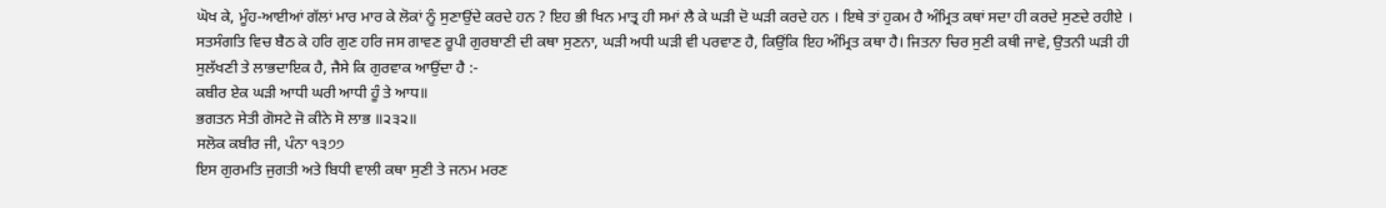ਘੋਖ ਕੇ, ਮੂੰਹ-ਆਈਆਂ ਗੱਲਾਂ ਮਾਰ ਮਾਰ ਕੇ ਲੋਕਾਂ ਨੂੰ ਸੁਣਾਉਂਦੇ ਕਰਦੇ ਹਨ ? ਇਹ ਭੀ ਖਿਨ ਮਾਤ੍ਰ ਹੀ ਸਮਾਂ ਲੈ ਕੇ ਘੜੀ ਦੋ ਘੜੀ ਕਰਦੇ ਹਨ । ਇਥੇ ਤਾਂ ਹੁਕਮ ਹੈ ਅੰਮ੍ਰਿਤ ਕਥਾਂ ਸਦਾ ਹੀ ਕਰਦੇ ਸੁਣਦੇ ਰਹੀਏ । ਸਤਸੰਗਤਿ ਵਿਚ ਬੈਠ ਕੇ ਹਰਿ ਗੁਣ ਹਰਿ ਜਸ ਗਾਵਣ ਰੂਪੀ ਗੁਰਬਾਣੀ ਦੀ ਕਥਾ ਸੁਣਨਾ, ਘੜੀ ਅਧੀ ਘੜੀ ਵੀ ਪਰਵਾਣ ਹੈ, ਕਿਉਂਕਿ ਇਹ ਅੰਮ੍ਰਿਤ ਕਥਾ ਹੈ। ਜਿਤਨਾ ਚਿਰ ਸੁਣੀ ਕਥੀ ਜਾਵੇ, ਉਤਨੀ ਘੜੀ ਹੀ ਸੁਲੱਖਣੀ ਤੇ ਲਾਭਦਾਇਕ ਹੈ, ਜੈਸੇ ਕਿ ਗੁਰਵਾਕ ਆਉਂਦਾ ਹੈ :-
ਕਬੀਰ ਏਕ ਘੜੀ ਆਧੀ ਘਰੀ ਆਧੀ ਹੂੰ ਤੇ ਆਧ॥
ਭਗਤਨ ਸੇਤੀ ਗੋਸਟੇ ਜੋ ਕੀਨੇ ਸੋ ਲਾਭ ॥੨੩੨॥
ਸਲੋਕ ਕਬੀਰ ਜੀ, ਪੰਨਾ ੧੩੭੭
ਇਸ ਗੁਰਮਤਿ ਜੁਗਤੀ ਅਤੇ ਬਿਧੀ ਵਾਲੀ ਕਥਾ ਸੁਣੀ ਤੇ ਜਨਮ ਮਰਣ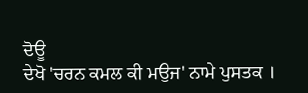ਦੋਊ
ਦੇਖੋ 'ਚਰਨ ਕਮਲ ਕੀ ਮਉਜ' ਨਾਮੇ ਪੁਸਤਕ ।